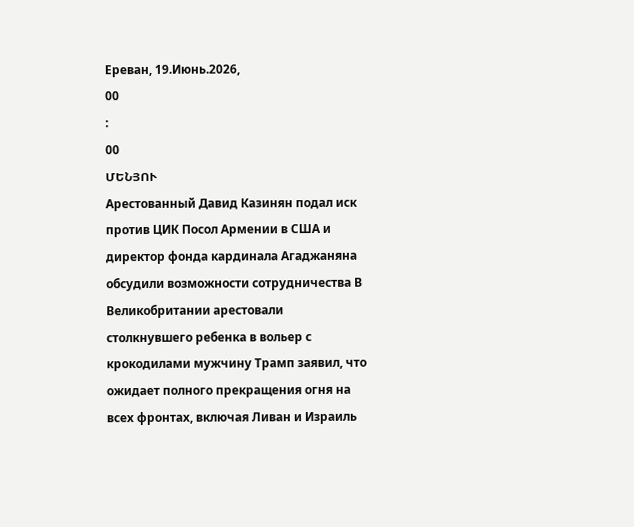Ереван, 19.Июнь.2026,
00
:
00
ՄԵՆՅՈՒ
Арестованный Давид Казинян подал иск против ЦИК Посол Армении в США и директор фонда кардинала Агаджаняна обсудили возможности сотрудничества В Великобритании арестовали столкнувшего ребенка в вольер с крокодилами мужчину Трамп заявил, что ожидает полного прекращения огня на всех фронтах, включая Ливан и Израиль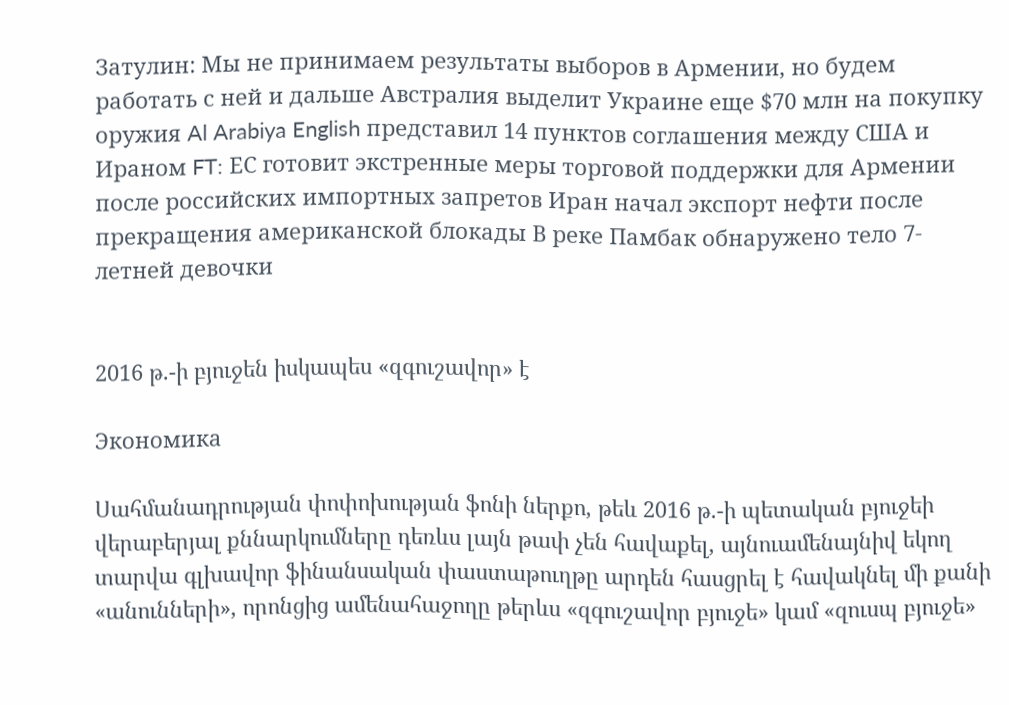Затулин: Мы не принимаем результаты выборов в Армении, но будем работать с ней и дальше Австралия выделит Украине еще $70 млн на покупку оружия Al Arabiya English представил 14 пунктов соглашения между США и Ираном FT: ЕС готовит экстренные меры торговой поддержки для Армении после российских импортных запретов Иран начал экспорт нефти после прекращения американской блокады В реке Памбак обнаружено тело 7-летней девочки


2016 թ.-ի բյուջեն իսկապես «զգուշավոր» է

Экономика

Սահմանադրության փոփոխության ֆոնի ներքո, թեև 2016 թ.-ի պետական բյուջեի վերաբերյալ քննարկումները դեռևս լայն թափ չեն հավաքել, այնուամենայնիվ եկող տարվա գլխավոր ֆինանսական փաստաթուղթը արդեն հասցրել է հավակնել մի քանի «անունների», որոնցից ամենահաջողը թերևս «զգուշավոր բյուջե» կամ «զուսպ բյուջե»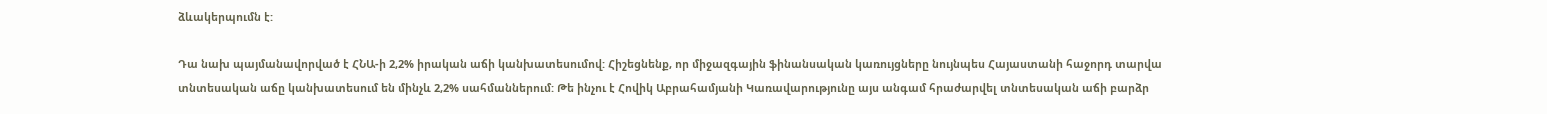ձևակերպումն է:

Դա նախ պայմանավորված է ՀՆԱ-ի 2,2% իրական աճի կանխատեսումով: Հիշեցնենք, որ միջազգային ֆինանսական կառույցները նույնպես Հայաստանի հաջորդ տարվա տնտեսական աճը կանխատեսում են մինչև 2,2% սահմաններում: Թե ինչու է Հովիկ Աբրահամյանի Կառավարությունը այս անգամ հրաժարվել տնտեսական աճի բարձր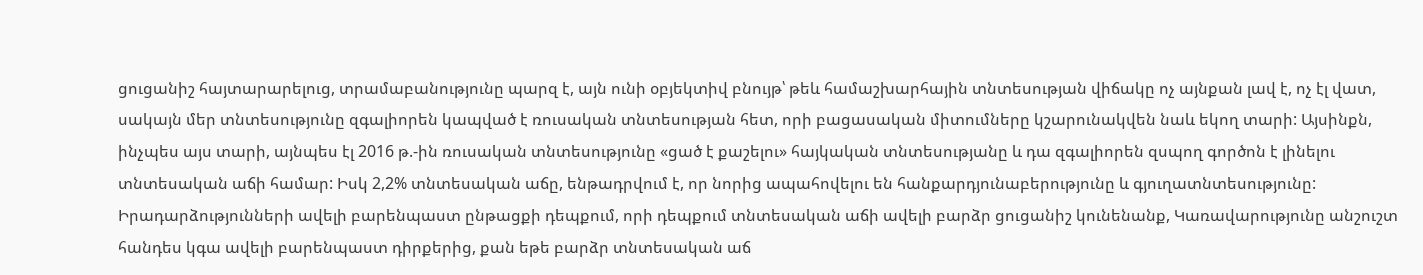ցուցանիշ հայտարարելուց, տրամաբանությունը պարզ է, այն ունի օբյեկտիվ բնույթ՝ թեև համաշխարհային տնտեսության վիճակը ոչ այնքան լավ է, ոչ էլ վատ, սակայն մեր տնտեսությունը զգալիորեն կապված է ռուսական տնտեսության հետ, որի բացասական միտումները կշարունակվեն նաև եկող տարի: Այսինքն, ինչպես այս տարի, այնպես էլ 2016 թ.-ին ռուսական տնտեսությունը «ցած է քաշելու» հայկական տնտեսությանը և դա զգալիորեն զսպող գործոն է լինելու տնտեսական աճի համար: Իսկ 2,2% տնտեսական աճը, ենթադրվում է, որ նորից ապահովելու են հանքարդյունաբերությունը և գյուղատնտեսությունը: Իրադարձությունների ավելի բարենպաստ ընթացքի դեպքում, որի դեպքում տնտեսական աճի ավելի բարձր ցուցանիշ կունենանք, Կառավարությունը անշուշտ հանդես կգա ավելի բարենպաստ դիրքերից, քան եթե բարձր տնտեսական աճ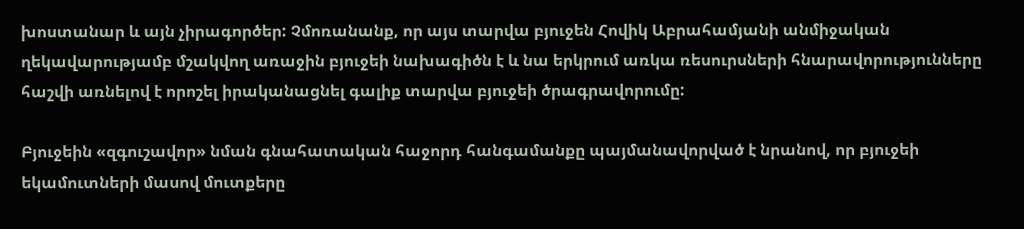խոստանար և այն չիրագործեր: Չմոռանանք, որ այս տարվա բյուջեն Հովիկ Աբրահամյանի անմիջական ղեկավարությամբ մշակվող առաջին բյուջեի նախագիծն է և նա երկրում առկա ռեսուրսների հնարավորությունները հաշվի առնելով է որոշել իրականացնել գալիք տարվա բյուջեի ծրագրավորումը:

Բյուջեին «զգուշավոր» նման գնահատական հաջորդ հանգամանքը պայմանավորված է նրանով, որ բյուջեի եկամուտների մասով մուտքերը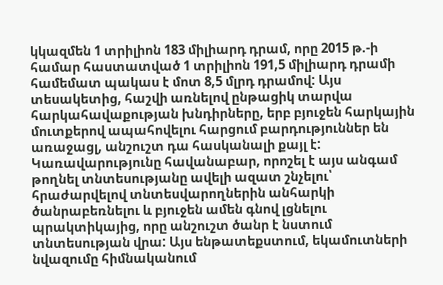կկազմեն 1 տրիլիոն 183 միլիարդ դրամ, որը 2015 թ.-ի համար հաստատված 1 տրիլիոն 191,5 միլիարդ դրամի համեմատ պակաս է մոտ 8,5 մլրդ դրամով: Այս տեսակետից, հաշվի առնելով ընթացիկ տարվա հարկահավաքության խնդիրները, երբ բյուջեն հարկային մուտքերով ապահովելու հարցում բարդություններ են առաջացլ, անշուշտ դա հասկանալի քայլ է: Կառավարությունը հավանաբար, որոշել է այս անգամ թողնել տնտեսությանը ավելի ազատ շնչելու՝ հրաժարվելով տնտեսվարողներին անհարկի ծանրաբեռնելու և բյուջեն ամեն գնով լցնելու պրակտիկայից, որը անշուշտ ծանր է նստում տնտեսության վրա: Այս ենթատեքստում, եկամուտների նվազումը հիմնականում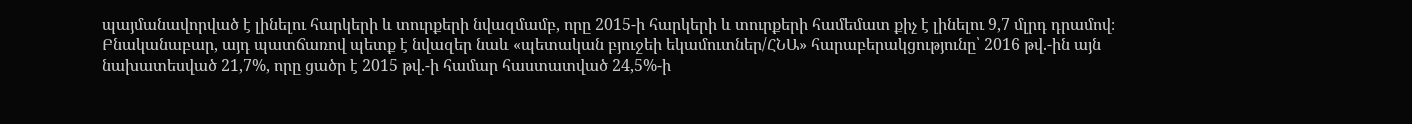պայմանավորված է լինելու հարկերի և տուրքերի նվազմամբ, որը 2015-ի հարկերի և տուրքերի համեմատ քիչ է լինելու 9,7 մլրդ դրամով։ Բնականաբար, այդ պատճառով պետք է նվազեր նաև «պետական բյուջեի եկամուտներ/ՀՆԱ» հարաբերակցությունը՝ 2016 թվ.-ին այն նախատեսված 21,7%, որը ցածր է 2015 թվ.-ի համար հաստատված 24,5%-ի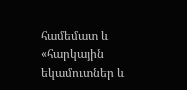համեմատ և «հարկային եկամուտներ և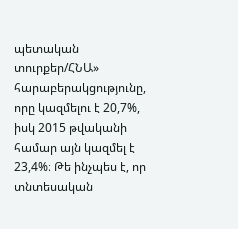պետական տուրքեր/ՀՆԱ» հարաբերակցությունը, որը կազմելու է 20,7%, իսկ 2015 թվականի համար այն կազմել է 23,4%։ Թե ինչպես է, որ տնտեսական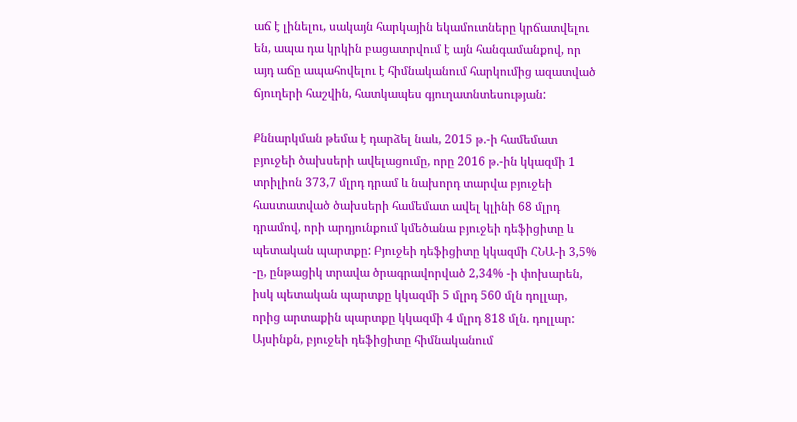աճ է լինելու, սակայն հարկային եկամուտները կրճատվելու են, ապա դա կրկին բացատրվում է այն հանգամանքով, որ այդ աճը ապահովելու է հիմնականում հարկումից ազատված ճյուղերի հաշվին, հատկապես գյուղատնտեսության:

Քննարկման թեմա է դարձել նաև, 2015 թ.-ի համեմատ բյուջեի ծախսերի ավելացումը, որը 2016 թ.-ին կկազմի 1 տրիլիոն 373,7 մլրդ դրամ և նախորդ տարվա բյուջեի հաստատված ծախսերի համեմատ ավել կլինի 68 մլրդ դրամով, որի արդյունքում կմեծանա բյուջեի դեֆիցիտը և պետական պարտքը: Բյուջեի դեֆիցիտը կկազմի ՀՆԱ-ի 3,5% -ը, ընթացիկ տրավա ծրագրավորված 2,34% -ի փոխարեն, իսկ պետական պարտքը կկազմի 5 մլրդ 560 մլն դոլլար, որից արտաքին պարտքը կկազմի 4 մլրդ 818 մլն. դոլլար: Այսինքն, բյուջեի դեֆիցիտը հիմնականում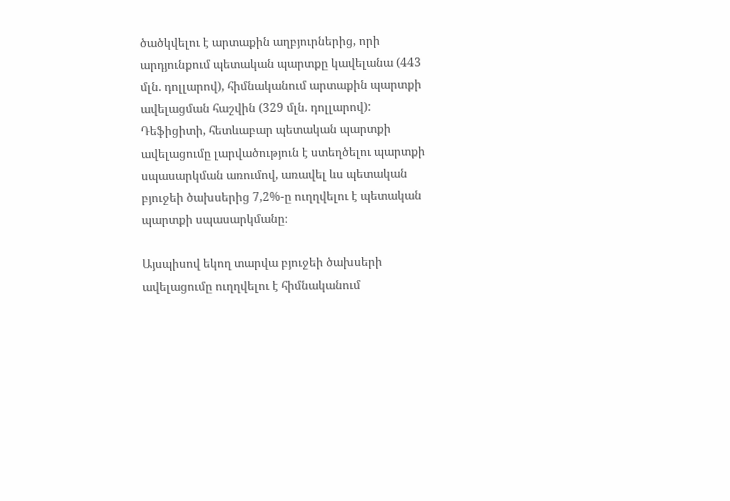ծածկվելու է արտաքին աղբյուրներից, որի արդյունքում պետական պարտքը կավելանա (443 մլն. դոլլարով), հիմնականում արտաքին պարտքի ավելացման հաշվին (329 մլն. դոլլարով): Դեֆիցիտի, հետևաբար պետական պարտքի ավելացումը լարվածություն է ստեղծելու պարտքի սպասարկման առումով, առավել ևս պետական բյուջեի ծախսերից 7,2%-ը ուղղվելու է պետական պարտքի սպասարկմանը։

Այսպիսով եկող տարվա բյուջեի ծախսերի ավելացումը ուղղվելու է հիմնականում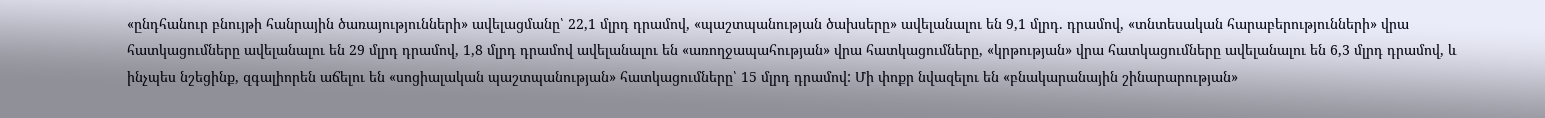«ընդհանուր բնույթի հանրային ծառայությունների» ավելացմանը՝ 22,1 մլրդ դրամով, «պաշտպանության ծախսերը» ավելանալու են 9,1 մլրդ. դրամով, «տնտեսական հարաբերությունների» վրա հատկացումները ավելանալու են 29 մլրդ դրամով, 1,8 մլրդ դրամով ավելանալու են «առողջապահության» վրա հատկացումները, «կրթության» վրա հատկացումները ավելանալու են 6,3 մլրդ դրամով, և ինչպես նշեցինք, զգալիորեն աճելու են «սոցիալական պաշտպանության» հատկացումները՝ 15 մլրդ դրամով: Մի փոքր նվազելու են «բնակարանային շինարարության»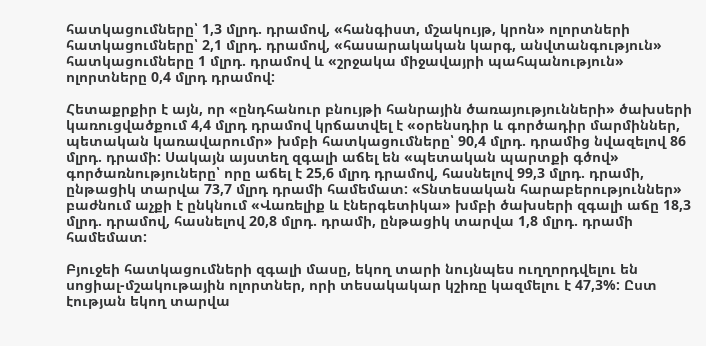հատկացումները՝ 1,3 մլրդ. դրամով, «հանգիստ, մշակույթ, կրոն» ոլորտների հատկացումները՝ 2,1 մլրդ. դրամով, «հասարակական կարգ, անվտանգություն» հատկացումները 1 մլրդ. դրամով և «շրջակա միջավայրի պահպանություն» ոլորտները 0,4 մլրդ դրամով:

Հետաքրքիր է այն, որ «ընդհանուր բնույթի հանրային ծառայությունների» ծախսերի կառուցվածքում 4,4 մլրդ դրամով կրճատվել է «օրենսդիր և գործադիր մարմիններ, պետական կառավարումր» խմբի հատկացումները՝ 90,4 մլրդ. դրամից նվազելով 86 մլրդ. դրամի: Սակայն այստեղ զգալի աճել են «պետական պարտքի գծով» գործառնություները՝ որը աճել է 25,6 մլրդ դրամով, հասնելով 99,3 մլրդ. դրամի, ընթացիկ տարվա 73,7 մլրդ դրամի համեմատ: «Տնտեսական հարաբերություններ» բաժնում աչքի է ընկնում «Վառելիք և էներգետիկա» խմբի ծախսերի զգալի աճը 18,3 մլրդ. դրամով, հասնելով 20,8 մլրդ. դրամի, ընթացիկ տարվա 1,8 մլրդ. դրամի համեմատ:

Բյուջեի հատկացումների զգալի մասը, եկող տարի նույնպես ուղղորդվելու են սոցիալ-մշակութային ոլորտներ, որի տեսակակար կշիռը կազմելու է 47,3%: Ըստ էության եկող տարվա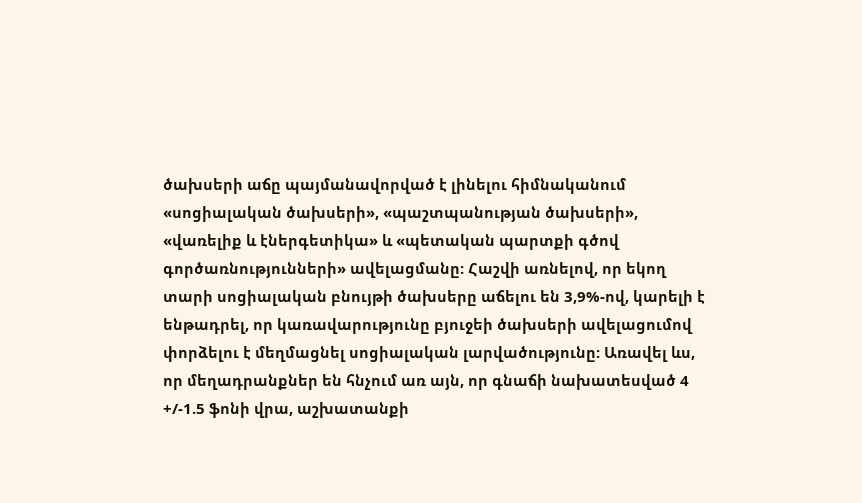ծախսերի աճը պայմանավորված է լինելու հիմնականում «սոցիալական ծախսերի», «պաշտպանության ծախսերի», «վառելիք և էներգետիկա» և «պետական պարտքի գծով գործառնությունների» ավելացմանը: Հաշվի առնելով, որ եկող տարի սոցիալական բնույթի ծախսերը աճելու են 3,9%-ով, կարելի է ենթադրել, որ կառավարությունը բյուջեի ծախսերի ավելացումով փորձելու է մեղմացնել սոցիալական լարվածությունը: Առավել ևս, որ մեղադրանքներ են հնչում առ այն, որ գնաճի նախատեսված 4 +/-1.5 ֆոնի վրա, աշխատանքի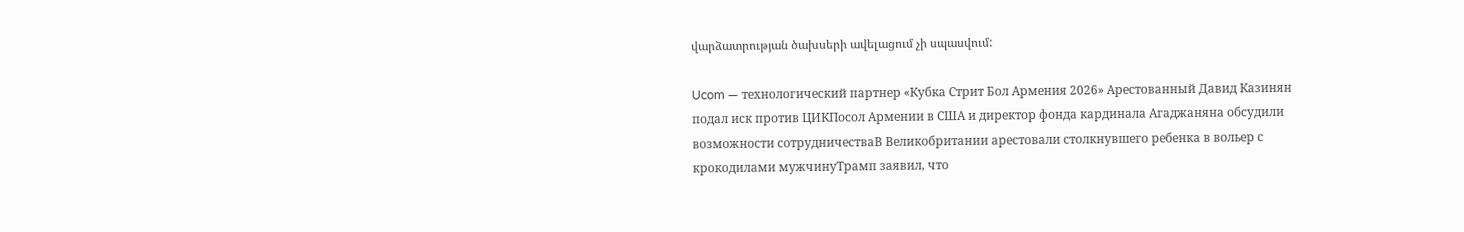վարձատրության ծախսերի ավելացում չի սպասվում:

Ucom — технологический партнер «Кубка Стрит Бол Армения 2026» Арестованный Давид Казинян подал иск против ЦИКПосол Армении в США и директор фонда кардинала Агаджаняна обсудили возможности сотрудничестваВ Великобритании арестовали столкнувшего ребенка в вольер с крокодилами мужчинуТрамп заявил, что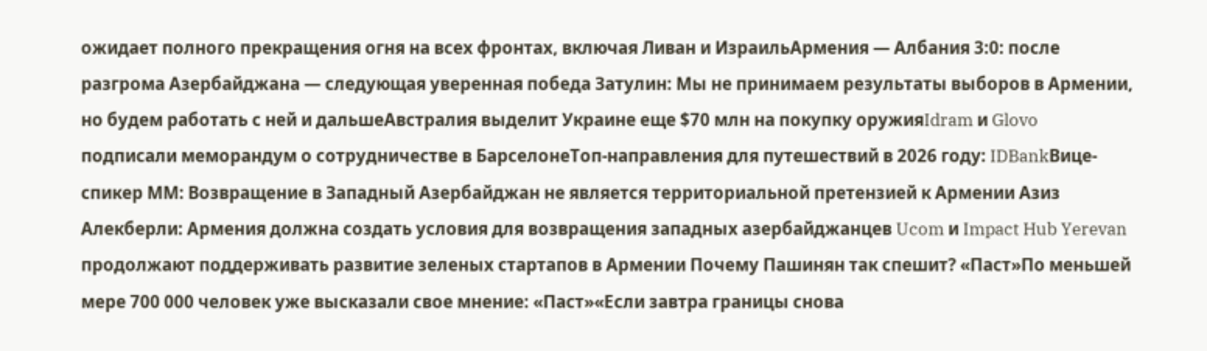ожидает полного прекращения огня на всех фронтах, включая Ливан и ИзраильАрмения — Албания 3:0: после разгрома Азербайджана — следующая уверенная победа Затулин: Мы не принимаем результаты выборов в Армении, но будем работать с ней и дальшеАвстралия выделит Украине еще $70 млн на покупку оружияIdram и Glovo подписали меморандум о сотрудничестве в БарселонеТоп-направления для путешествий в 2026 году: IDBankВице-спикер ММ: Возвращение в Западный Азербайджан не является территориальной претензией к Армении Азиз Алекберли: Армения должна создать условия для возвращения западных азербайджанцев Ucom и Impact Hub Yerevan продолжают поддерживать развитие зеленых стартапов в Армении Почему Пашинян так спешит? «Паст»По меньшей мере 700 000 человек уже высказали свое мнение: «Паст»«Если завтра границы снова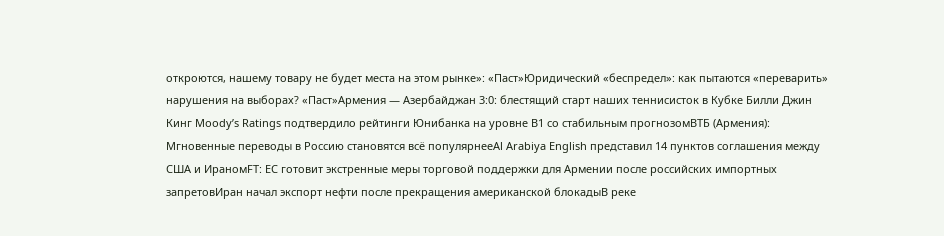откроются, нашему товару не будет места на этом рынке»: «Паст»Юридический «беспредел»: как пытаются «переварить» нарушения на выборах? «Паст»Армения — Азербайджан 3:0: блестящий старт наших теннисисток в Кубке Билли Джин Кинг Moody’s Ratings подтвердило рейтинги Юнибанка на уровне B1 со стабильным прогнозомВТБ (Армения): Мгновенные переводы в Россию становятся всё популярнееAl Arabiya English представил 14 пунктов соглашения между США и ИраномFT: ЕС готовит экстренные меры торговой поддержки для Армении после российских импортных запретовИран начал экспорт нефти после прекращения американской блокадыВ реке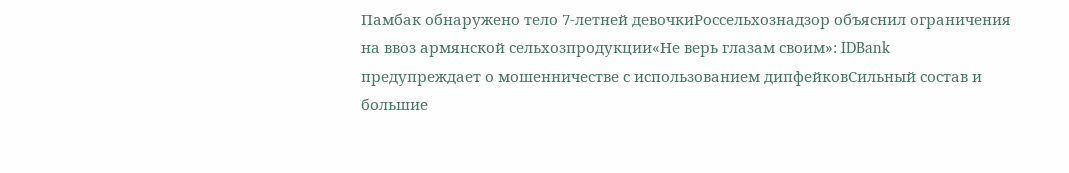Памбак обнаружено тело 7-летней девочкиРоссельхознадзор объяснил ограничения на ввоз армянской сельхозпродукции«Не верь глазам своим»: IDBank предупреждает о мошенничестве с использованием дипфейковСильный состав и большие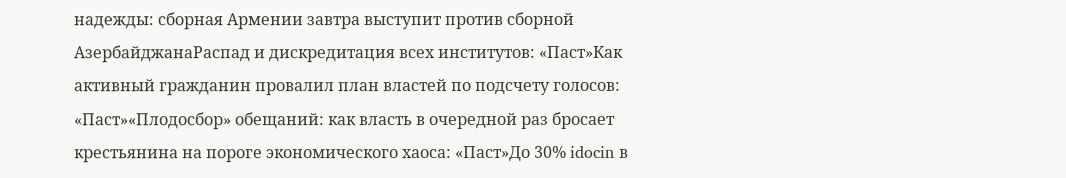надежды: сборная Армении завтра выступит против сборной АзербайджанаРаспад и дискредитация всех институтов: «Паст»Как активный гражданин провалил план властей по подсчету голосов: «Паст»«Плодосбор» обещаний: как власть в очередной раз бросает крестьянина на пороге экономического хаоса: «Паст»До 30% idocin в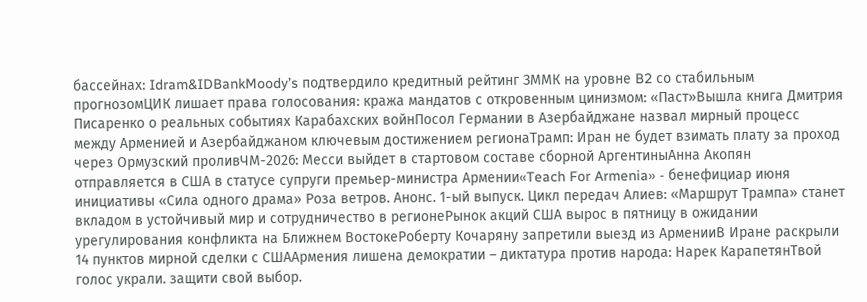бассейнах: Idram&IDBankMoody’s подтвердило кредитный рейтинг ЗММК на уровне B2 со стабильным прогнозомЦИК лишает права голосования: кража мандатов с откровенным цинизмом: «Паст»Вышла книга Дмитрия Писаренко о реальных событиях Карабахских войнПосол Германии в Азербайджане назвал мирный процесс между Арменией и Азербайджаном ключевым достижением регионаТрамп: Иран не будет взимать плату за проход через Ормузский проливЧМ-2026: Месси выйдет в стартовом составе сборной АргентиныАнна Акопян отправляется в США в статусе супруги премьер-министра Армении«Teach For Armenia» - бенефициар июня инициативы «Сила одного драма» Роза ветров. Анонс. 1-ый выпуск. Цикл передач Алиев: «Маршрут Трампа» станет вкладом в устойчивый мир и сотрудничество в регионеРынок акций США вырос в пятницу в ожидании урегулирования конфликта на Ближнем ВостокеРоберту Кочаряну запретили выезд из АрменииВ Иране раскрыли 14 пунктов мирной сделки с СШААрмения лишена демократии – диктатура против народа: Нарек КарапетянТвой голос украли. защити свой выбор.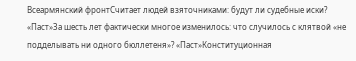Всеармянский фронтСчитает людей взяточниками: будут ли судебные иски? «Паст»За шесть лет фактически многое изменилось: что случилось с клятвой «не подделывать ни одного бюллетеня»? «Паст»Конституционная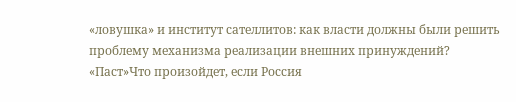«ловушка» и институт сателлитов: как власти должны были решить проблему механизма реализации внешних принуждений? «Паст»Что произойдет, если Россия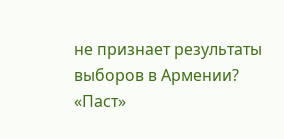не признает результаты выборов в Армении? «Паст»